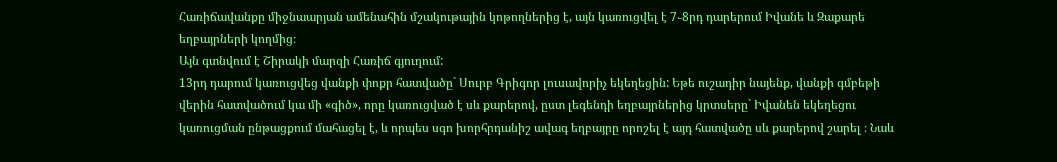Հառիճավանքը միջնաարյան ամենահին մշակութային կոթողներից է, այն կառուցվել է 7֊8րդ դարերում Իվանե և Զաքարե եղբայրների կողմից։
Այն գտնվում է Շիրակի մարզի Հառիճ գյուղում:
13րդ դարում կառուցվեց վանքի փոքր հատվածը` Սուրբ Գրիգոր լուսավորիչ եկեղեցին: Եթե ուշադիր նայենք, վանքի գմբեթի վերին հատվածում կա մի «գիծ», որը կառուցված է սև քարերով, ըստ լեգենդի եղբայրներից կրտսերը` Իվանեն եկեղեցու կառուցման ընթացքում մահացել է, և որպես սգո խորհրդանիշ ավագ եղբայրը որոշել է այդ հատվածը սև քարերով շարել ։ Նաև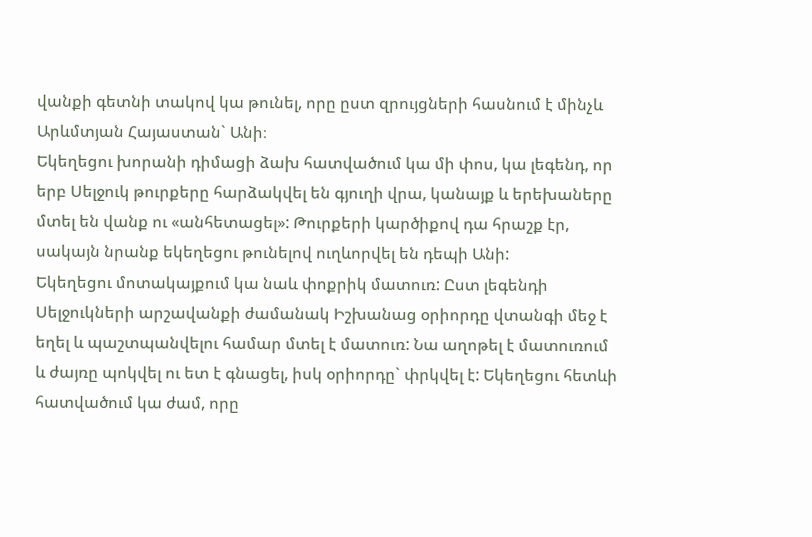վանքի գետնի տակով կա թունել, որը ըստ զրույցների հասնում է մինչև Արևմտյան Հայաստան` Անի։
Եկեղեցու խորանի դիմացի ձախ հատվածում կա մի փոս, կա լեգենդ, որ երբ Սելջուկ թուրքերը հարձակվել են գյուղի վրա, կանայք և երեխաները մտել են վանք ու «անհետացել»: Թուրքերի կարծիքով դա հրաշք էր, սակայն նրանք եկեղեցու թունելով ուղևորվել են դեպի Անի:
Եկեղեցու մոտակայքում կա նաև փոքրիկ մատուռ: Ըստ լեգենդի Սելջուկների արշավանքի ժամանակ Իշխանաց օրիորդը վտանգի մեջ է եղել և պաշտպանվելու համար մտել է մատուռ: Նա աղոթել է մատուռում և ժայռը պոկվել ու ետ է գնացել, իսկ օրիորդը` փրկվել է: Եկեղեցու հետևի հատվածում կա ժամ, որը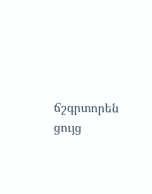ճշգրտորեն ցույց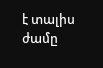է տալիս ժամը